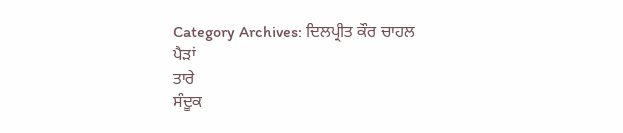Category Archives: ਦਿਲਪ੍ਰੀਤ ਕੌਰ ਚਾਹਲ
ਪੈੜਾਂ
ਤਾਰੇ
ਸੰਦੂਕ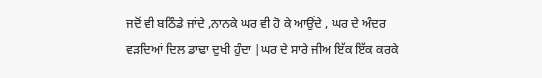ਜਦੋਂ ਵੀ ਬਠਿੰਡੇ ਜਾਂਦੇ ,ਨਾਨਕੇ ਘਰ ਵੀ ਹੋ ਕੇ ਆਉਂਦੇ , ਘਰ ਦੇ ਅੰਦਰ ਵੜਦਿਆਂ ਦਿਲ ਡਾਢਾ ਦੁਖੀ ਹੁੰਦਾ |ਘਰ ਦੇ ਸਾਰੇ ਜੀਅ ਇੱਕ ਇੱਕ ਕਰਕੇ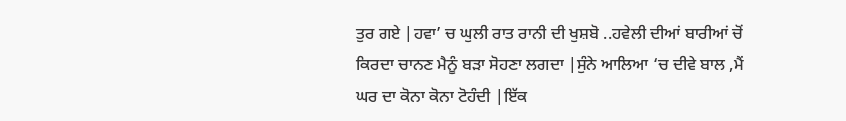ਤੁਰ ਗਏ |ਹਵਾ’ ਚ ਘੁਲੀ ਰਾਤ ਰਾਨੀ ਦੀ ਖੁਸ਼ਬੋ ..ਹਵੇਲੀ ਦੀਆਂ ਬਾਰੀਆਂ ਚੋਂ ਕਿਰਦਾ ਚਾਨਣ ਮੈਨੂੰ ਬੜਾ ਸੋਹਣਾ ਲਗਦਾ |ਸੁੰਨੇ ਆਲਿਆ ‘ਚ ਦੀਵੇ ਬਾਲ ,ਮੈਂ ਘਰ ਦਾ ਕੋਨਾ ਕੋਨਾ ਟੋਹੰਦੀ |ਇੱਕ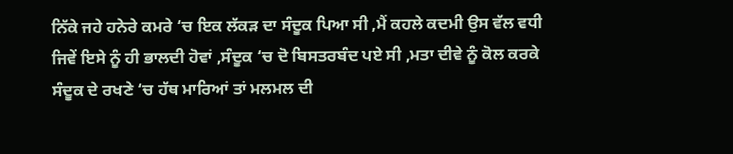ਨਿੱਕੇ ਜਹੇ ਹਨੇਰੇ ਕਮਰੇ ‘ਚ ਇਕ ਲੱਕੜ ਦਾ ਸੰਦੂਕ ਪਿਆ ਸੀ ,ਮੈਂ ਕਹਲੇ ਕਦਮੀ ਉਸ ਵੱਲ ਵਧੀ ਜਿਵੇਂ ਇਸੇ ਨੂੰ ਹੀ ਭਾਲਦੀ ਹੋਵਾਂ ,ਸੰਦੂਕ ‘ਚ ਦੋ ਬਿਸਤਰਬੰਦ ਪਏ ਸੀ ,ਮਤਾ ਦੀਵੇ ਨੂੰ ਕੋਲ ਕਰਕੇ ਸੰਦੂਕ ਦੇ ਰਖਣੇ ‘ਚ ਹੱਥ ਮਾਰਿਆਂ ਤਾਂ ਮਲਮਲ ਦੀ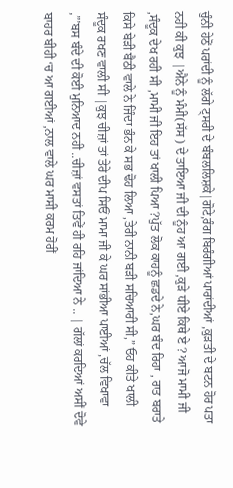ਚੁੰਨੀ ਹੇਠੋਂ ਪਰਾਂਦੀ ਨੂੰ ਲੱਗੇ ਟ੍ਸਰੀ ਦੇ ਬੰਬਲਲਿਸ਼ਕੇ|ਗੋਟੇ,ਰੰਗ ਬਿਰੰਗੀਆਂ ਪਾਰਾਂਦੀਆਂ ,ਕੁੜਤੀ ਦੇ ਬਟਨ ਹੋਰ ਪਤਾ ਨਹੀ ਕੀ ਕੁਝ |ਐਨੇ ਨੂੰ ਮੰਮੀ(ਸੱਸ ) ਦੇ ਤਾਇਆ ਜੀ ਦੀ ਨੂੰਹ ਆ ਗਈ ,ਕੁੜੇ ਧੀਏ ਕਿਥੇ ਏ ? ਆਜੋ ਮਾਮੀ ਜੀ ,ਸੰਦੂਕ ਦੇਖ ਰਹੀ ਸੀ ,ਮਾਮੀ ਜੀ ਇਹ ਤਾਂ ਖਾਲੀ ਪਿਆ ?ਪੁੱਤ ਲੋਕ ਕਾਹਨੂੰ ਛਡਦੇ ਨੇ,ਘਰ ਬੰਦ ਰਿਹਾ , ਰਾਤ ਬਰਾਤੇ ਕਿਸੇ ਬੇੜੀ ਬੈਠੀ ਵਾਲੇ ਨੇ ਜਿੰਦਾ ਭੰਨ ਕੇ ਸਭ ਢੋਹ ਲਿਆ ,ਤੇਰੀ ਨਾਨੀ ਬੜੀ ਸਚਿਆਰੀ ਸੀ,” ਓਹ ਕੀਤੇ ਖਾਲੀ ਸੰਦੂਕ ਰਖਣ ਵਾਲੀ ਸੀ |ਕੁਝ ਚੀਜ਼ਾਂ ਤਾਂ ਤੇਰੇ ਦੀਪ ਸਿਓਂ ਮਾਮਾ ਜੀ ਕੇ ਘਰ ਸਾਂਭੀਆ ਪਾਈਆਂ ,ਚੱਲ ਵਿਖਾਵਾ ,”’ਬਸ ਬੰਦੇ ਦੀ ਕੋਈ ਮੁਨਿਆਦ ਨਹੀ ..ਚੀਜ਼ਾਂ ਵਸਤਾਂ ਤਿਵੇਂ ਹੀ ਰਹਿ ਜਾਂਦਿਆ ਨੇ .. | ਗੱਲਾਂ ਕਰਦਿਆਂ ਅਸੀਂ ਦੋਵੇ ਬਾਹਰ ਬੀਹੀ ‘ਚ ਆ ਗਈਆਂ ,ਨਾਲ ਵਾਲੇ ਘਰ ਮਾਸੀ ਕਰਮ ਹੋਰੀਂ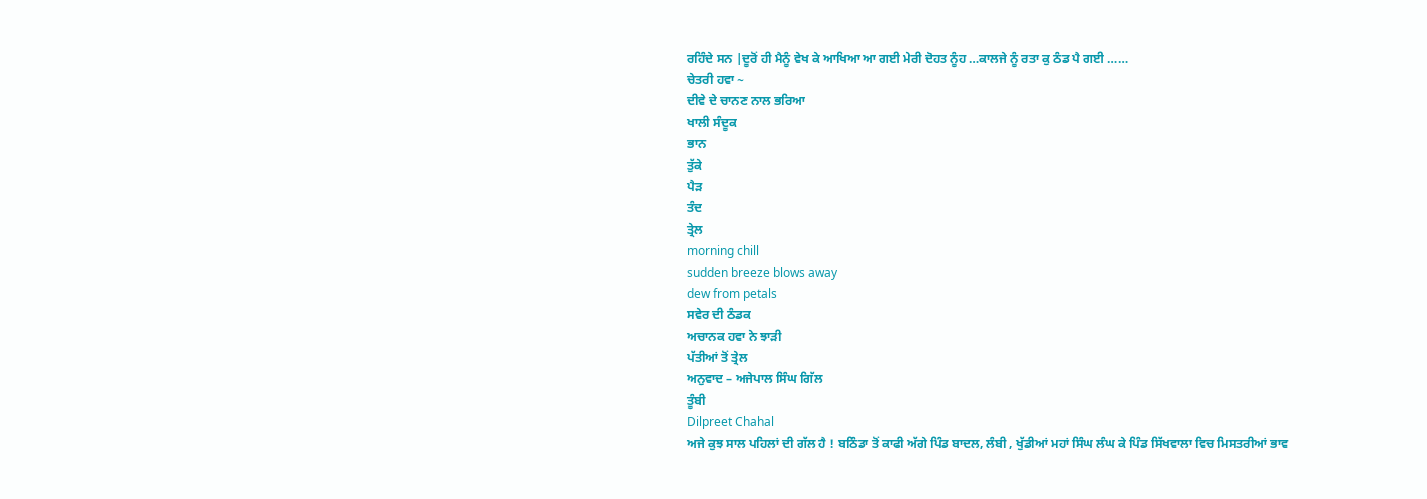ਰਹਿੰਦੇ ਸਨ |ਦੂਰੋਂ ਹੀ ਮੈਨੂੰ ਵੇਖ ਕੇ ਆਖਿਆ ਆ ਗਈ ਮੇਰੀ ਦੋਹਤ ਨੂੰਹ …ਕਾਲਜੇ ਨੂੰ ਰਤਾ ਕੁ ਠੰਡ ਪੈ ਗਈ ……
ਚੇਤਰੀ ਹਵਾ ~
ਦੀਵੇ ਦੇ ਚਾਨਣ ਨਾਲ ਭਰਿਆ
ਖਾਲੀ ਸੰਦੂਕ
ਭਾਨ
ਤੁੱਕੇ
ਪੈੜ
ਤੰਦ
ਤ੍ਰੇਲ
morning chill
sudden breeze blows away
dew from petals
ਸਵੇਰ ਦੀ ਠੰਡਕ
ਅਚਾਨਕ ਹਵਾ ਨੇ ਝਾੜੀ
ਪੱਤੀਆਂ ਤੋਂ ਤ੍ਰੇਲ
ਅਨੁਵਾਦ – ਅਜੇਪਾਲ ਸਿੰਘ ਗਿੱਲ
ਤੂੰਬੀ
Dilpreet Chahal
ਅਜੇ ਕੁਝ ਸਾਲ ਪਹਿਲਾਂ ਦੀ ਗੱਲ ਹੈ ! ਬਠਿੰਡਾ ਤੋਂ ਕਾਫੀ ਅੱਗੇ ਪਿੰਡ ਬਾਦਲ, ਲੰਬੀ , ਖੁੱਡੀਆਂ ਮਹਾਂ ਸਿੰਘ ਲੰਘ ਕੇ ਪਿੰਡ ਸਿੱਖਵਾਲਾ ਵਿਚ ਮਿਸਤਰੀਆਂ ਭਾਵ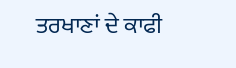ਤਰਖਾਣਾਂ ਦੇ ਕਾਫੀ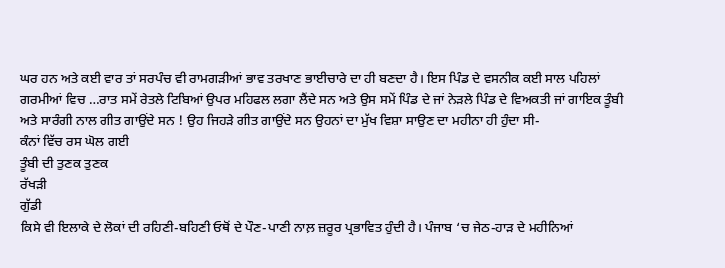ਘਰ ਹਨ ਅਤੇ ਕਈ ਵਾਰ ਤਾਂ ਸਰਪੰਚ ਵੀ ਰਾਮਗੜੀਆਂ ਭਾਵ ਤਰਖਾਣ ਭਾਈਚਾਰੇ ਦਾ ਹੀ ਬਣਦਾ ਹੈ। ਇਸ ਪਿੰਡ ਦੇ ਵਸਨੀਕ ਕਈ ਸਾਲ ਪਹਿਲਾਂ ਗਰਮੀਆਂ ਵਿਚ …ਰਾਤ ਸਮੇਂ ਰੇਤਲੇ ਟਿਬਿਆਂ ਉਪਰ ਮਹਿਫਲ ਲਗਾ ਲੈਂਦੇ ਸਨ ਅਤੇ ਉਸ ਸਮੇਂ ਪਿੰਡ ਦੇ ਜਾਂ ਨੇੜਲੇ ਪਿੰਡ ਦੇ ਵਿਅਕਤੀ ਜਾਂ ਗਾਇਕ ਤੂੰਬੀ ਅਤੇ ਸਾਰੰਗੀ ਨਾਲ ਗੀਤ ਗਾਉਂਦੇ ਸਨ ! ਉਹ ਜਿਹੜੇ ਗੀਤ ਗਾਉਂਦੇ ਸਨ ਉਹਨਾਂ ਦਾ ਮੁੱਖ ਵਿਸ਼ਾ ਸਾਉਣ ਦਾ ਮਹੀਨਾ ਹੀ ਹੁੰਦਾ ਸੀ-
ਕੰਨਾਂ ਵਿੱਚ ਰਸ ਘੋਲ ਗਈ
ਤੂੰਬੀ ਦੀ ਤੁਣਕ ਤੁਣਕ
ਰੱਖੜੀ
ਗੁੱਡੀ
ਕਿਸੇ ਵੀ ਇਲਾਕੇ ਦੇ ਲੋਕਾਂ ਦੀ ਰਹਿਣੀ-ਬਹਿਣੀ ਓਥੋਂ ਦੇ ਪੌਣ-ਪਾਣੀ ਨਾਲ਼ ਜ਼ਰੂਰ ਪ੍ਰਭਾਵਿਤ ਹੁੰਦੀ ਹੈ। ਪੰਜਾਬ ‘ਚ ਜੇਠ-ਹਾੜ ਦੇ ਮਹੀਨਿਆਂ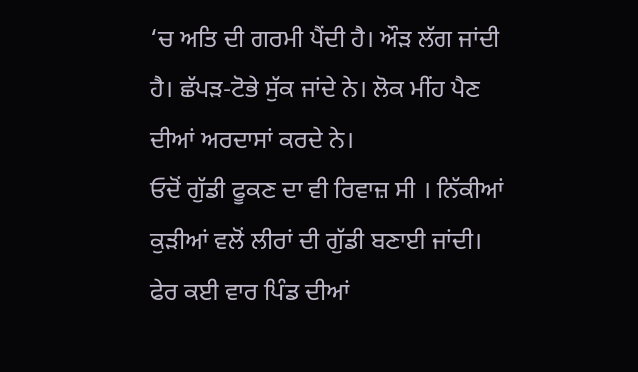‘ਚ ਅਤਿ ਦੀ ਗਰਮੀ ਪੈਂਦੀ ਹੈ। ਔੜ ਲੱਗ ਜਾਂਦੀ ਹੈ। ਛੱਪੜ-ਟੋਭੇ ਸੁੱਕ ਜਾਂਦੇ ਨੇ। ਲੋਕ ਮੀਂਹ ਪੈਣ ਦੀਆਂ ਅਰਦਾਸਾਂ ਕਰਦੇ ਨੇ।
ਓਦੋਂ ਗੁੱਡੀ ਫੂਕਣ ਦਾ ਵੀ ਰਿਵਾਜ਼ ਸੀ । ਨਿੱਕੀਆਂ ਕੁੜੀਆਂ ਵਲੋਂ ਲੀਰਾਂ ਦੀ ਗੁੱਡੀ ਬਣਾਈ ਜਾਂਦੀ। ਫੇਰ ਕਈ ਵਾਰ ਪਿੰਡ ਦੀਆਂ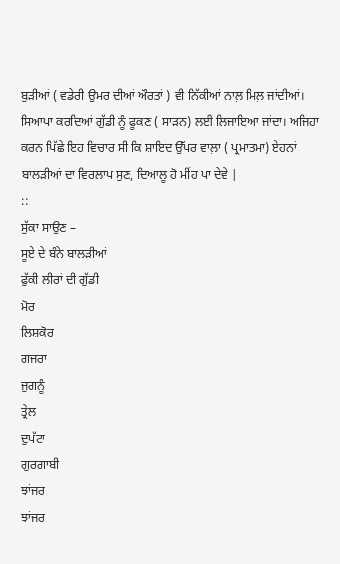ਬੁੜੀਆਂ ( ਵਡੇਰੀ ਉਮਰ ਦੀਆਂ ਔਰਤਾਂ ) ਵੀ ਨਿੱਕੀਆਂ ਨਾਲ਼ ਮਿਲ਼ ਜਾਂਦੀਆਂ। ਸਿਆਪਾ ਕਰਦਿਆਂ ਗੁੱਡੀ ਨੂੰ ਫੂਕਣ ( ਸਾੜਨ) ਲਈ ਲਿਜਾਇਆ ਜਾਂਦਾ। ਅਜਿਹਾ ਕਰਨ ਪਿੱਛੇ ਇਹ ਵਿਚਾਰ ਸੀ ਕਿ ਸ਼ਾਇਦ ਉੱਪਰ ਵਾਲ਼ਾ ( ਪ੍ਰਮਾਤਮਾ) ਏਹਨਾਂ ਬਾਲੜੀਆਂ ਦਾ ਵਿਰਲਾਪ ਸੁਣ, ਦਿਆਲੂ ਹੋ ਮੀਂਹ ਪਾ ਦੇਵੇ |
::
ਸੁੱਕਾ ਸਾਉਣ –
ਸੂਏ ਦੇ ਬੰਨੇ ਬਾਲੜੀਆਂ
ਫੁੱਕੀ ਲੀਰਾਂ ਦੀ ਗੁੱਡੀ
ਮੋਰ
ਲਿਸ਼ਕੋਰ
ਗਜਰਾ
ਜੁਗਨੂੰ
ਤ੍ਰੇਲ
ਦੁਪੱਟਾ
ਗੁਰਗਾਬੀ
ਝਾਂਜਰ
ਝਾਂਜਰ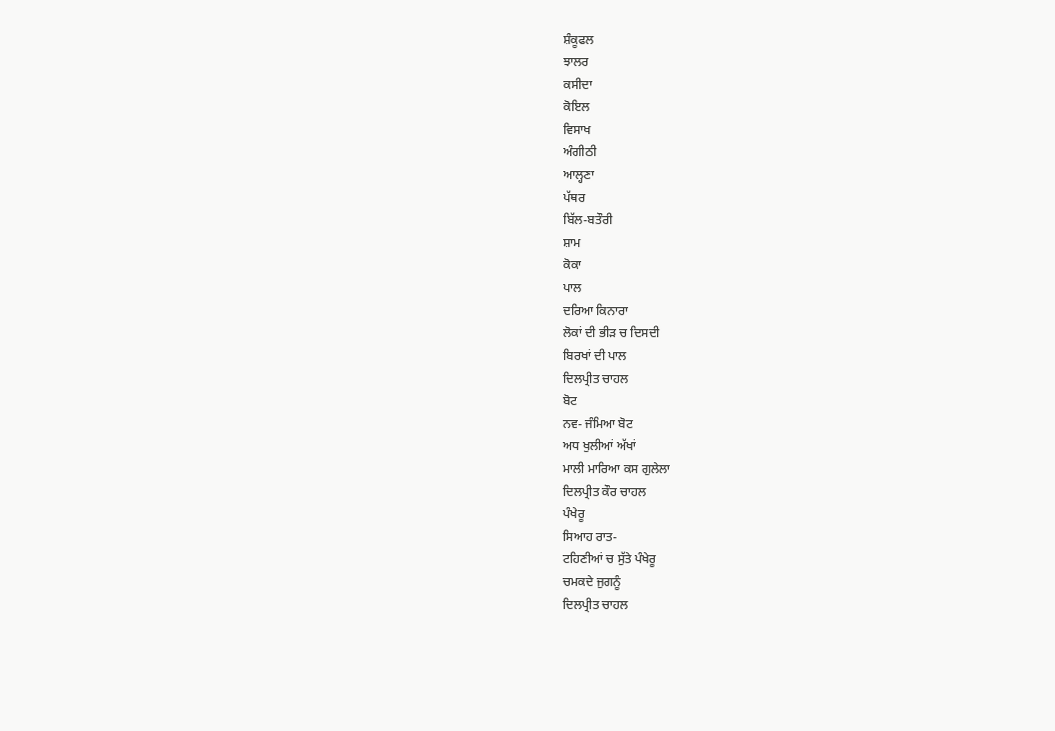ਸ਼ੰਕੂਫਲ
ਝਾਲਰ
ਕਸੀਦਾ
ਕੋਇਲ
ਵਿਸਾਖ
ਅੰਗੀਠੀ
ਆਲ੍ਹਣਾ
ਪੱਥਰ
ਬਿੱਲ-ਬਤੌਰੀ
ਸ਼ਾਮ
ਕੋਕਾ
ਪਾਲ
ਦਰਿਆ ਕਿਨਾਰਾ
ਲੋਕਾਂ ਦੀ ਭੀੜ ਚ ਦਿਸਦੀ
ਬਿਰਖਾਂ ਦੀ ਪਾਲ
ਦਿਲਪ੍ਰੀਤ ਚਾਹਲ
ਬੋਟ
ਨਵ- ਜੰਮਿਆ ਬੋਟ
ਅਧ ਖੁਲੀਆਂ ਅੱਖਾਂ
ਮਾਲੀ ਮਾਰਿਆ ਕਸ ਗੁਲੇਲਾ
ਦਿਲਪ੍ਰੀਤ ਕੌਰ ਚਾਹਲ
ਪੰਖੇਰੂ
ਸਿਆਹ ਰਾਤ-
ਟਹਿਣੀਆਂ ਚ ਸੁੱਤੇ ਪੰਖੇਰੂ
ਚਮਕਦੇ ਜੁਗਨੂੰ
ਦਿਲਪ੍ਰੀਤ ਚਾਹਲ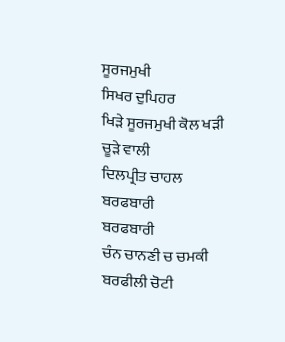ਸੂਰਜਮੁਖੀ
ਸਿਖਰ ਦੁਪਿਹਰ
ਖਿੜੇ ਸੂਰਜਮੁਖੀ ਕੋਲ ਖੜੀ
ਚੂੜੇ ਵਾਲੀ
ਦਿਲਪ੍ਰੀਤ ਚਾਹਲ
ਬਰਫਬਾਰੀ
ਬਰਫਬਾਰੀ
ਚੰਨ ਚਾਨਣੀ ਚ ਚਮਕੀ
ਬਰਫੀਲੀ ਚੋਟੀ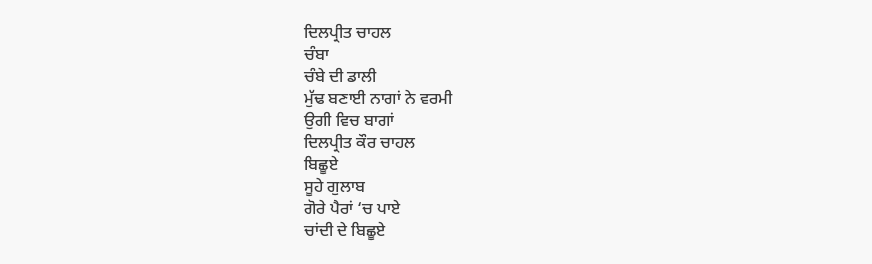ਦਿਲਪ੍ਰੀਤ ਚਾਹਲ
ਚੰਬਾ
ਚੰਬੇ ਦੀ ਡਾਲੀ
ਮੁੱਢ ਬਣਾਈ ਨਾਗਾਂ ਨੇ ਵਰਮੀ
ਉਗੀ ਵਿਚ ਬਾਗਾਂ
ਦਿਲਪ੍ਰੀਤ ਕੌਰ ਚਾਹਲ
ਬਿਛੂਏ
ਸੂਹੇ ਗੁਲਾਬ
ਗੋਰੇ ਪੈਰਾਂ ‘ਚ ਪਾਏ
ਚਾਂਦੀ ਦੇ ਬਿਛੂਏ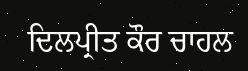ਦਿਲਪ੍ਰੀਤ ਕੌਰ ਚਾਹਲ